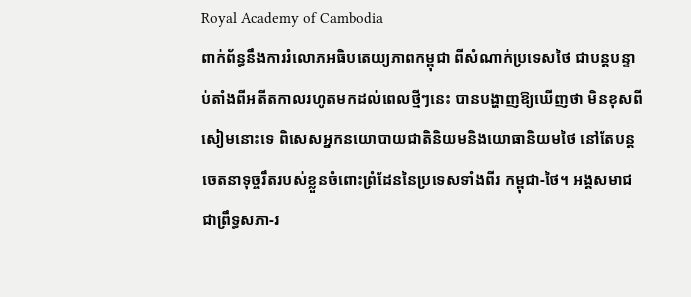Royal Academy of Cambodia
ពាក់ព័ន្ធនឹងការរំលោភអធិបតេយ្យភាពកម្ពុជា ពីសំណាក់ប្រទេសថៃ ជាបន្តបន្ទាប់តាំងពីអតីតកាលរហូតមកដល់ពេលថ្មីៗនេះ បានបង្ហាញឱ្យឃើញថា មិនខុសពីសៀមនោះទេ ពិសេសអ្នកនយោបាយជាតិនិយមនិងយោធានិយមថៃ នៅតែបន្តចេតនាទុច្ចរឹតរបស់ខ្លួនចំពោះព្រំដែននៃប្រទេសទាំងពីរ កម្ពុជា-ថៃ។ អង្គសមាជជាព្រឹទ្ធសភា-រ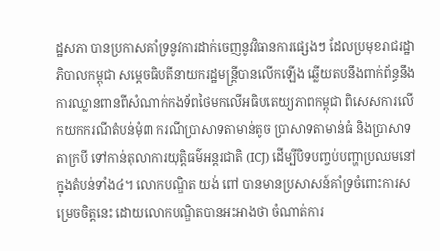ដ្ឋសភា បានប្រកាសគាំទ្រនូវការដាក់ចេញនូវវិធានការផ្សេងៗ ដែលប្រមុខរាជរដ្ឋាភិបាលកម្ពុជា សម្ដេចធិបតីនាយករដ្ឋមន្ត្រីបានលើកឡើង ឆ្លើយតបនឹងពាក់ព័ន្ធនឹងការឈ្លានពានពីសំណាក់កងទ័ពថៃមកលើអធិបតេយ្យភាពកម្ពុជា ពិសេសការលើកយកករណីតំបន់មុំ៣ ករណីប្រាសាទតាមាន់តូច ប្រាសាទតាមាន់ធំ និងប្រាសាទតាក្របី ទៅកាន់តុលាការយុត្តិធម៌អន្តរជាតិ (ICJ) ដើម្បីបិទបញ្ចប់បញ្ហាប្រឈមនៅក្នុងតំបន់ទាំង៤។ លោកបណ្ឌិត យង់ ពៅ បានមានប្រសាសន៍គាំទ្រចំពោះការសម្រេចចិត្តនេះ ដោយលោកបណ្ឌិតបានអះអាងថា ចំណាត់ការ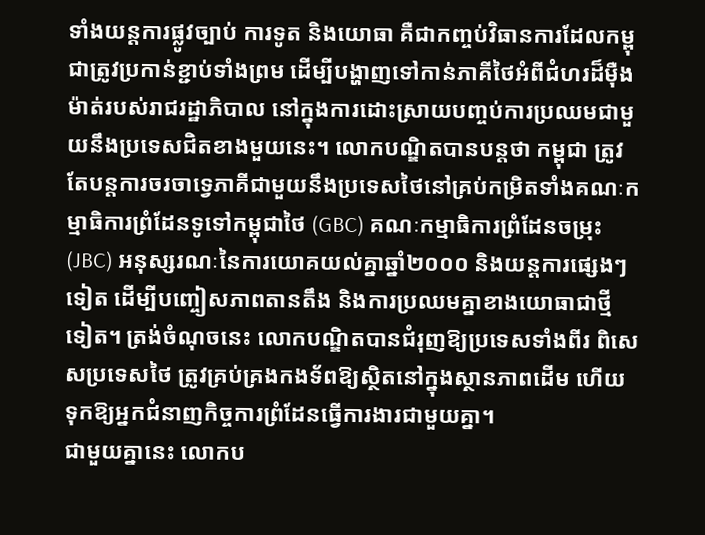ទាំងយន្តការផ្លូវច្បាប់ ការទូត និងយោធា គឺជាកញ្ចប់វិធានការដែលកម្ពុជាត្រូវប្រកាន់ខ្ជាប់ទាំងព្រម ដើម្បីបង្ហាញទៅកាន់ភាគីថៃអំពីជំហរដ៏ម៉ឺងម៉ាត់របស់រាជរដ្ឋាភិបាល នៅក្នុងការដោះស្រាយបញ្ចប់ការប្រឈមជាមួយនឹងប្រទេសជិតខាងមួយនេះ។ លោកបណ្ឌិតបានបន្តថា កម្ពុជា ត្រូវតែបន្តការចរចាទ្វេភាគីជាមួយនឹងប្រទេសថៃនៅគ្រប់កម្រិតទាំងគណៈកម្មាធិការព្រំដែនទូទៅកម្ពុជាថៃ (GBC) គណៈកម្មាធិការព្រំដែនចម្រុះ (JBC) អនុស្សរណៈនៃការយោគយល់គ្នាឆ្នាំ២០០០ និងយន្តការផ្សេងៗទៀត ដើម្បីបញ្ចៀសភាពតានតឹង និងការប្រឈមគ្នាខាងយោធាជាថ្មីទៀត។ ត្រង់ចំណុចនេះ លោកបណ្ឌិតបានជំរុញឱ្យប្រទេសទាំងពីរ ពិសេសប្រទេសថៃ ត្រូវគ្រប់គ្រងកងទ័ពឱ្យស្ថិតនៅក្នុងស្ថានភាពដើម ហើយទុកឱ្យអ្នកជំនាញកិច្ចការព្រំដែនធ្វើការងារជាមួយគ្នា។
ជាមួយគ្នានេះ លោកប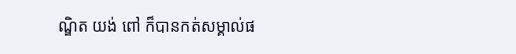ណ្ឌិត យង់ ពៅ ក៏បានកត់សម្គាល់ផ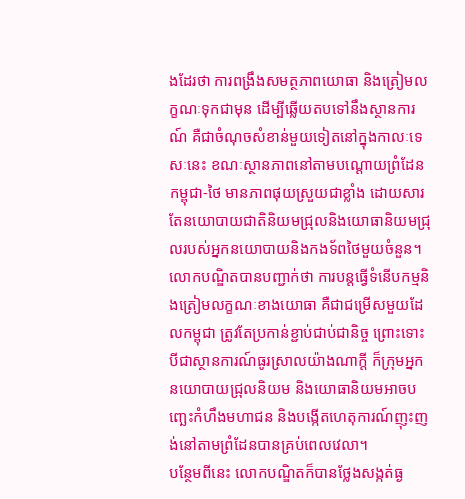ងដែរថា ការពង្រឹងសមត្ថភាពយោធា និងត្រៀមលក្ខណៈទុកជាមុន ដើម្បីឆ្លើយតបទៅនឹងស្ថានការណ៍ គឺជាចំណុចសំខាន់មួយទៀតនៅក្នុងកាលៈទេសៈនេះ ខណៈស្ថានភាពនៅតាមបណ្ដោយព្រំដែនកម្ពុជា-ថៃ មានភាពផុយស្រួយជាខ្លាំង ដោយសារតែនយោបាយជាតិនិយមជ្រុលនិងយោធានិយមជ្រុលរបស់អ្នកនយោបាយនិងកងទ័ពថៃមួយចំនួន។ លោកបណ្ឌិតបានបញ្ជាក់ថា ការបន្តធ្វើទំនើបកម្មនិងត្រៀមលក្ខណៈខាងយោធា គឺជាជម្រើសមួយដែលកម្ពុជា ត្រូវតែប្រកាន់ខ្ជាប់ជាប់ជានិច្ច ព្រោះទោះបីជាស្ថានការណ៍ធូរស្រាលយ៉ាងណាក្ដី ក៏ក្រុមអ្នកនយោបាយជ្រុលនិយម និងយោធានិយមអាចបញ្ឆេះកំហឹងមហាជន និងបង្កើតហេតុការណ៍ញុះញង់នៅតាមព្រំដែនបានគ្រប់ពេលវេលា។
បន្ថែមពីនេះ លោកបណ្ឌិតក៏បានថ្លែងសង្កត់ធ្ង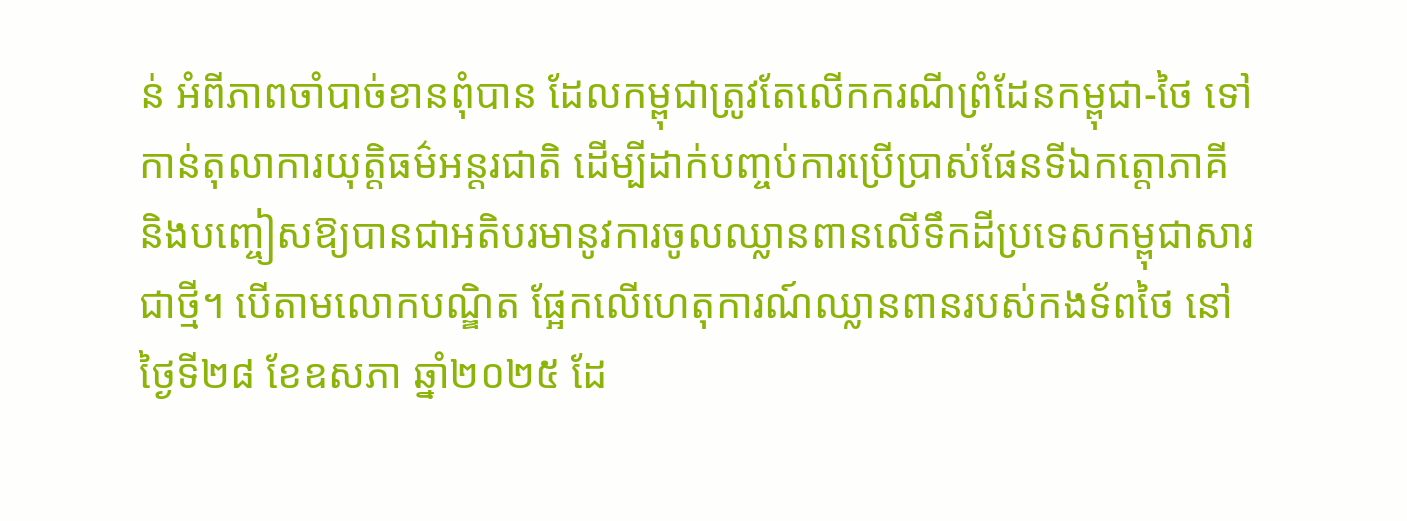ន់ អំពីភាពចាំបាច់ខានពុំបាន ដែលកម្ពុជាត្រូវតែលើកករណីព្រំដែនកម្ពុជា-ថៃ ទៅកាន់តុលាការយុត្តិធម៌អន្តរជាតិ ដើម្បីដាក់បញ្ចប់ការប្រើប្រាស់ផែនទីឯកត្តោភាគី និងបញ្ចៀសឱ្យបានជាអតិបរមានូវការចូលឈ្លានពានលើទឹកដីប្រទេសកម្ពុជាសារជាថ្មី។ បើតាមលោកបណ្ឌិត ផ្អែកលើហេតុការណ៍ឈ្លានពានរបស់កងទ័ពថៃ នៅថ្ងៃទី២៨ ខែឧសភា ឆ្នាំ២០២៥ ដែ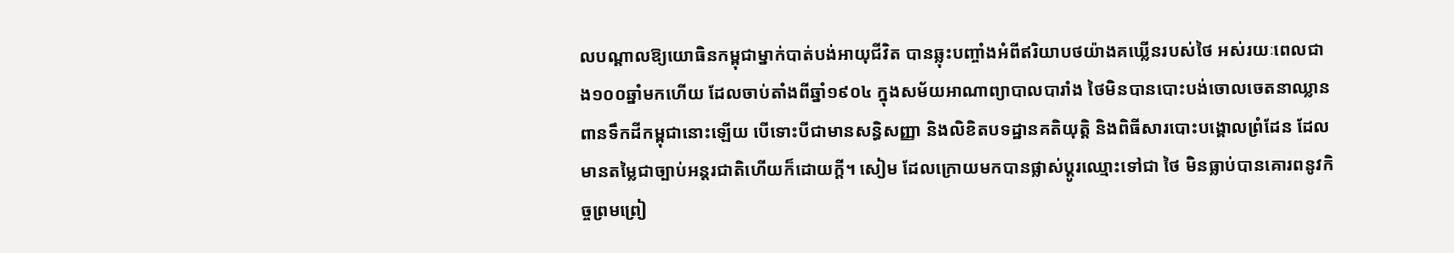លបណ្ដាលឱ្យយោធិនកម្ពុជាម្នាក់បាត់បង់អាយុជីវិត បានឆ្លុះបញ្ចាំងអំពីឥរិយាបថយ៉ាងគឃ្លើនរបស់ថៃ អស់រយៈពេលជាង១០០ឆ្នាំមកហើយ ដែលចាប់តាំងពីឆ្នាំ១៩០៤ ក្នុងសម័យអាណាព្យាបាលបារាំង ថៃមិនបានបោះបង់ចោលចេតនាឈ្លានពានទឹកដីកម្ពុជានោះឡើយ បើទោះបីជាមានសន្ធិសញ្ញា និងលិខិតបទដ្ឋានគតិយុត្តិ និងពិធីសារបោះបង្គោលព្រំដែន ដែលមានតម្លៃជាច្បាប់អន្តរជាតិហើយក៏ដោយក្ដី។ សៀម ដែលក្រោយមកបានផ្លាស់ប្ដូរឈ្មោះទៅជា ថៃ មិនធ្លាប់បានគោរពនូវកិច្ចព្រមព្រៀ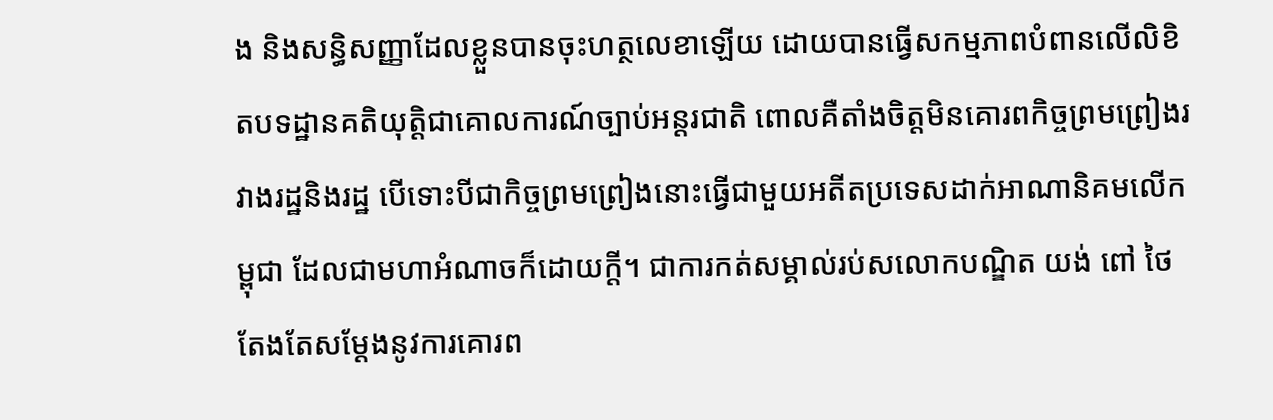ង និងសន្ធិសញ្ញាដែលខ្លួនបានចុះហត្ថលេខាឡើយ ដោយបានធ្វើសកម្មភាពបំពានលើលិខិតបទដ្ឋានគតិយុត្តិជាគោលការណ៍ច្បាប់អន្តរជាតិ ពោលគឺតាំងចិត្តមិនគោរពកិច្ចព្រមព្រៀងរវាងរដ្ឋនិងរដ្ឋ បើទោះបីជាកិច្ចព្រមព្រៀងនោះធ្វើជាមួយអតីតប្រទេសដាក់អាណានិគមលើកម្ពុជា ដែលជាមហាអំណាចក៏ដោយក្ដី។ ជាការកត់សម្គាល់រប់សលោកបណ្ឌិត យង់ ពៅ ថៃតែងតែសម្ដែងនូវការគោរព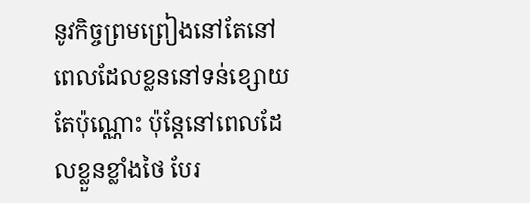នូវកិច្ចព្រមព្រៀងនៅតែនៅពេលដែលខ្លននៅទន់ខ្សោយតែប៉ុណ្ណោះ ប៉ុន្តែនៅពេលដែលខ្លួនខ្លាំងថៃ បែរ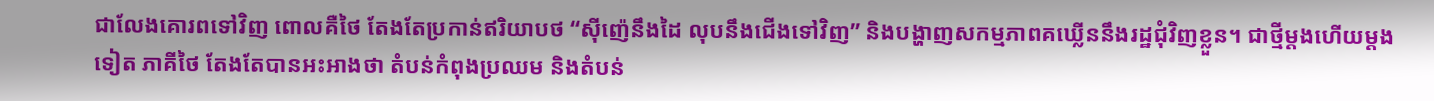ជាលែងគោរពទៅវិញ ពោលគឺថៃ តែងតែប្រកាន់ឥរិយាបថ “ស៊ីញ៉េនឹងដៃ លុបនឹងជើងទៅវិញ” និងបង្ហាញសកម្មភាពគឃ្លើននឹងរដ្ឋជុំវិញខ្លួន។ ជាថ្មីម្ដងហើយម្ដងទៀត ភាគីថៃ តែងតែបានអះអាងថា តំបន់កំពុងប្រឈម និងតំបន់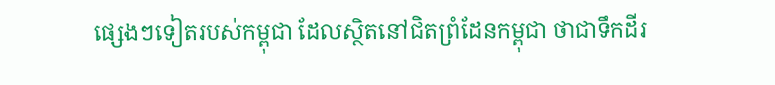ផ្សេងៗទៀតរបស់កម្ពុជា ដែលស្ថិតនៅជិតព្រំដែនកម្ពុជា ថាជាទឹកដីរ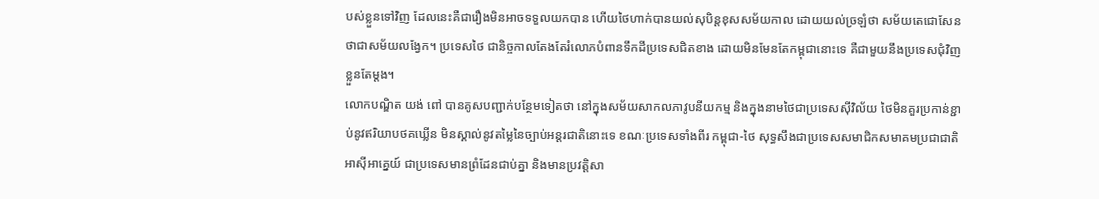បស់ខ្លួនទៅវិញ ដែលនេះគឺជារឿងមិនអាចទទួលយកបាន ហើយថៃហាក់បានយល់សុបិន្តខុសសម័យកាល ដោយយល់ច្រឡំថា សម័យតេជោសែន ថាជាសម័យលង្វែក។ ប្រទេសថៃ ជានិច្ចកាលតែងតែរំលោភបំពានទឹកដីប្រទេសជិតខាង ដោយមិនមែនតែកម្ពុជានោះទេ គឺជាមួយនឹងប្រទេសជុំវិញខ្លួនតែម្ដង។
លោកបណ្ឌិត យង់ ពៅ បានគូសបញ្ជាក់បន្ថែមទៀតថា នៅក្នុងសម័យសាកលភាវូបនីយកម្ម និងក្នុងនាមថៃជាប្រទេសស៊ីវិល័យ ថៃមិនគួរប្រកាន់ខ្ជាប់នូវឥរិយាបថគឃ្លើន មិនស្គាល់នូវតម្លៃនៃច្បាប់អន្តរជាតិនោះទេ ខណៈប្រទេសទាំងពីរ កម្ពុជា-ថៃ សុទ្ធសឹងជាប្រទេសសមាជិកសមាគមប្រជាជាតិអាស៊ីអាគ្នេយ៍ ជាប្រទេសមានព្រំដែនជាប់គ្នា និងមានប្រវត្តិសា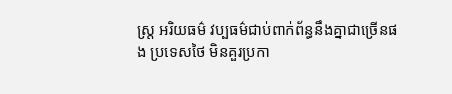ស្ត្រ អរិយធម៌ វប្បធម៌ជាប់ពាក់ព័ន្ធនឹងគ្នាជាច្រើនផង ប្រទេសថៃ មិនគួរប្រកា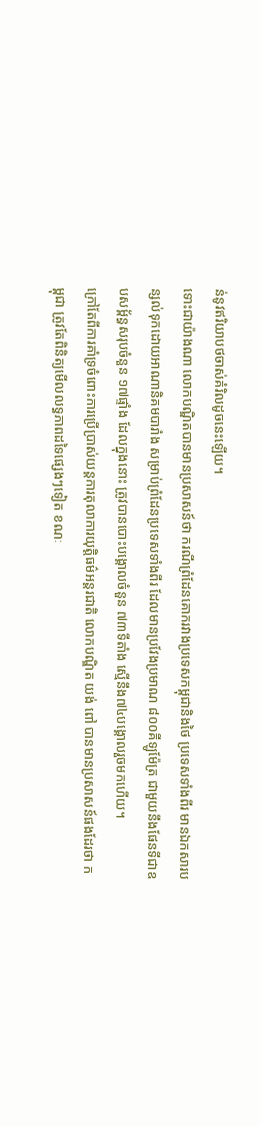ន់នូវឥរិយាបថចាស់គំរិលដូចនេះឡើយ។
ទោះជាយ៉ាងណា លោកបណ្ឌិតបានមានប្រសាសន៍ថា ករណីព្រំដែនគោករវាងប្រទេសកម្ពុជានិងថៃ ប្រទេសទាំងពីរ មានឯកសារបន្សល់ទុកដោយអាណានិគមបារាំង សម្រាប់ព្រំដែនប្រទេសទាំងពីរ ដែលមានប្រវែងប្រមាណ ៨០០គីឡូម៉ែត្រ ជាមួយនឹងផែនទីជាឧបសម្ព័ន្ធសរុបចំនួន ១៧ផ្ទាំង ដែលក្នុងនោះ ត្រូវបានបោះបង្គោលចំនួន ៧៣ទីតាំង ស្មើនឹង៧៤បង្គោលរួចមកហើយ។
ក្រៅតែពីការគាំទ្រចំពោះការប្រើប្រាស់យន្តការតុលាការយុត្តិធម៌អន្តរជាតិ លោកបណ្ឌិត យង់ ពៅ បានមានប្រសាសន៍ផងដែរថា កម្ពុជា ត្រូវតែពិនិត្យមើលលទ្ធភាពដទៃផ្សេងៗទៀត ខណៈ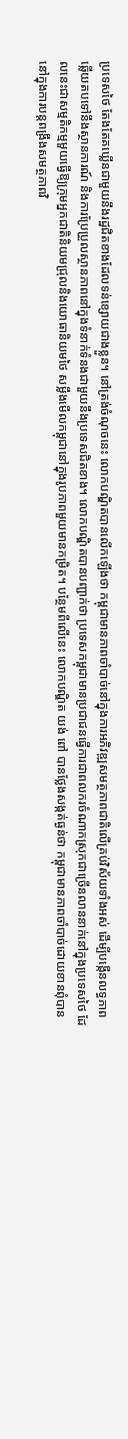ប្រទេសថៃ តែងតែគឃ្លើនជាមួយនឹងរដ្ឋជិតខាងដែលទន់ខ្សោយជាងខ្លួន។ នៅត្រង់ចំណុចនេះ លោកបណ្ឌិតបានលើកឡើងថា កម្ពុជាមានភាពចាំបាច់នៅក្នុងការអភិវឌ្ឍសមត្ថភាពជាតិលើគ្រប់វិស័យទាំងអស់ ដើម្បីបង្កើនលទ្ធភាពឆ្លើយតបទៅនឹងស្ថានការណ៍ និងការប្រែប្រួលស្ថានភាពនៅក្នុងទំនាក់ទំនងជាមួយនឹងប្រទេសជិតខាង។ លោកបណ្ឌិតបានបញ្ជាក់ថា ប្រទេសកម្ពុជាមានប្រជាជនធ្វើការជាពលករចំណាកស្រុកជាច្រើនលាននាក់នៅក្នុងប្រទេសថៃ ដែលនេះជាសម្មតិកម្មមួយធ្វើឱ្យក្រុមអ្នកជាតិនិយមជ្រុលនិងយោធានិយមថៃ សម្លឹងមើលកម្ពុជានៅក្នុងរូបភាពមួយមានកម្រិត។ បន្ថែមពីលើនេះ លោកបណ្ឌិត យង់ ពៅ បានថ្លែងសង្កត់ធ្ងន់ថា កម្ពុជាមានភាពចាំបាច់ដោយខានពុំបាន នៅក្នុងការបន្តពង្រឹងសមត្ថភាពវិ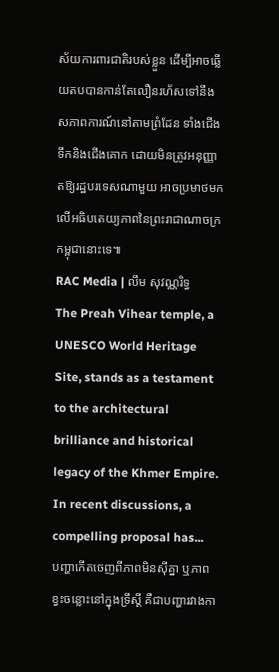ស័យការពារជាតិរបស់ខ្លួន ដើម្បីអាចឆ្លើយតបបានកាន់តែលឿនរហ័សទៅនឹងសភាពការណ៍នៅតាមព្រំដែន ទាំងជើងទឹកនិងជើងគោក ដោយមិនត្រូវអនុញ្ញាតឱ្យរដ្ឋបរទេសណាមួយ អាចប្រមាថមកលើអធិបតេយ្យភាពនៃព្រះរាជាណាចក្រកម្ពុជានោះទេ៕
RAC Media | លឹម សុវណ្ណរិទ្ធ
The Preah Vihear temple, a UNESCO World Heritage Site, stands as a testament to the architectural brilliance and historical legacy of the Khmer Empire. In recent discussions, a compelling proposal has...
បញ្ហាកើតចេញពីភាពមិនស៊ីគ្នា ឬភាពខ្វះចន្លោះនៅក្នុងទ្រឹស្តី គឺជាបញ្ហារវាងកា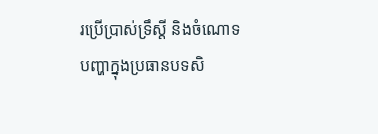រប្រើប្រាស់ទ្រឹស្តី និងចំណោទបញ្ហាក្នុងប្រធានបទសិ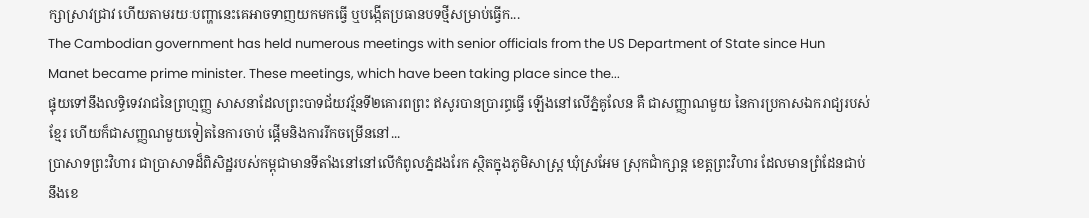ក្សាស្រាវជ្រាវ ហើយតាមរយៈបញ្ហានេះគេអាចទាញយកមកធ្វើ ឬបង្កើតប្រធានបទថ្មីសម្រាប់ធ្វើក...
The Cambodian government has held numerous meetings with senior officials from the US Department of State since Hun Manet became prime minister. These meetings, which have been taking place since the...
ផ្ទុយទៅនឹងលទ្ធិទេវរាជនៃព្រហ្មញ្ញ សាសនាដែលព្រះបាទជ័យវរ្ម័នទី២គោរពព្រះ ឥសូរបានប្រារព្ធធ្វើ ឡើងនៅលើភ្នំគូលែន គឺ ជាសញ្ញាណមួយ នៃការប្រកាសឯករាជ្យរបស់ ខ្មែរ ហើយក៏ជាសញ្ញណមួយទៀតនៃការចាប់ ផ្តើមនិងការរីកចម្រើននៅ...
ប្រាសាទព្រះវិហារ ជាប្រាសាទដ៏ពិសិដ្ឋរបស់កម្ពុជាមានទីតាំងនៅនៅលើកំពូលភ្នំដងរែក ស្ថិតក្នុងភូមិសាស្ត្រ ឃុំស្រអែម ស្រុកជាំក្សាន្ត ខេត្តព្រះវិហារ ដែលមានព្រំដែនជាប់នឹងខេ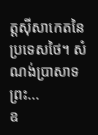ត្តស៊ីសាកេតនៃប្រទេសថៃ។ សំណង់ប្រាសាទព្រះ...
ឧ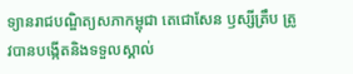ទ្យានរាជបណ្ឌិត្យសភាកម្ពុជា តេជោសែន ឫស្សីត្រឹប ត្រូវបានបង្កើតនិងទទួលស្គាល់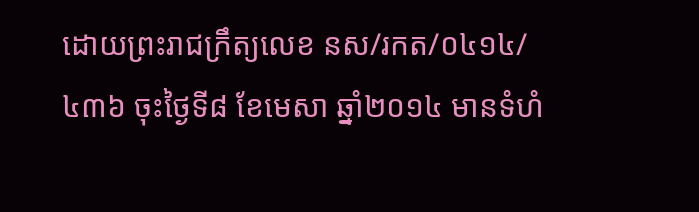ដោយព្រះរាជក្រឹត្យលេខ នស/រកត/០៤១៤/៤៣៦ ចុះថ្ងៃទី៨ ខែមេសា ឆ្នាំ២០១៤ មានទំហំ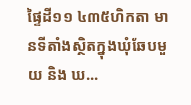ផ្ទៃដី១១ ៤៣៥ហិកតា មានទីតាំងស្ថិតក្នុងឃុំឆែបមួយ និង ឃ...